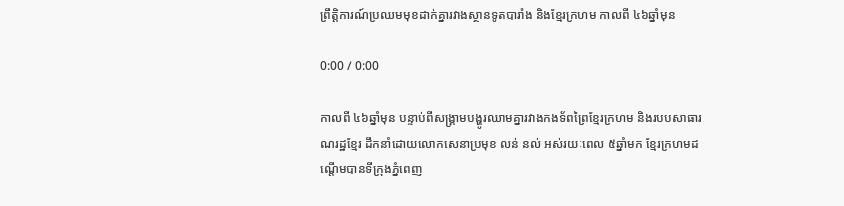ព្រឹត្តិការណ៍ប្រឈមមុខដាក់គ្នារវាងស្ថានទូតបារាំង និងខ្មែរក្រហម កាលពី ៤៦ឆ្នាំមុន

0:00 / 0:00

កាលពី ៤៦ឆ្នាំមុន បន្ទាប់ពីសង្គ្រាមបង្ហូរឈាមគ្នារវាងកងទ័ពព្រៃខ្មែរក្រហម និងរបបសាធារណរដ្ឋខ្មែរ ដឹកនាំដោយលោកសេនាប្រមុខ លន់ នល់ អស់រយៈពេល ៥ឆ្នាំមក ខ្មែរក្រហមដណ្ដើមបានទីក្រុងភ្នំពេញ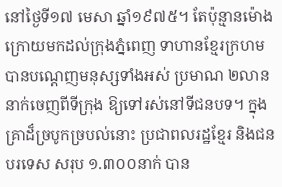នៅថ្ងៃទី១៧ មេសា ឆ្នាំ១៩៧៥។ តែប៉ុន្មានម៉ោងក្រោយមកដល់ក្រុងភ្នំពេញ ទាហានខ្មែរក្រហមបានបណ្ដេញមនុស្សទាំងអស់ ប្រមាណ ២លាននាក់ចេញពីទីក្រុង ឱ្យទៅរស់នៅទីជនបទ។ ក្នុងគ្រាដ៏ច្របូកច្របល់នោះ ប្រជាពលរដ្ឋខ្មែរ និងជនបរទេស សរុប ១.៣០០នាក់ បាន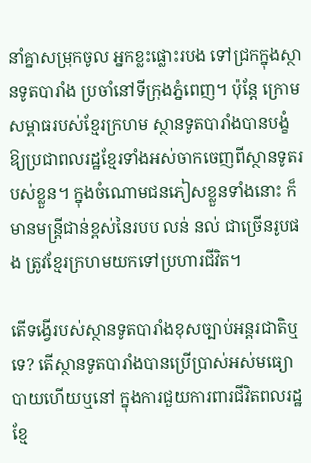នាំគ្នាសម្រុកចូល អ្នកខ្លះផ្លោះរបង ទៅជ្រកក្នុងស្ថានទូតបារាំង ប្រចាំនៅទីក្រុងភ្នំពេញ។ ប៉ុន្តែ ក្រោមសម្ពាធរបស់ខ្មែរក្រហម ស្ថានទូតបារាំងបានបង្ខំឱ្យប្រជាពលរដ្ឋខ្មែរទាំងអស់ចាកចេញពីស្ថានទូតរបស់ខ្លួន។ ក្នុងចំណោមជនភៀសខ្លួនទាំងនោះ ក៏មានមន្ត្រីជាន់ខ្ពស់នៃរបប លន់ នល់ ជាច្រើនរូបផង ត្រូវខ្មែរក្រហមយកទៅប្រហារជីវិត។

តើទង្វើរបស់ស្ថានទូតបារាំងខុសច្បាប់អន្តរជាតិឬទេ? តើស្ថានទូតបារាំងបានប្រើប្រាស់អស់មធ្យោបាយហើយឬនៅ ក្នុងការជួយការពារជីវិតពលរដ្ឋខ្មែ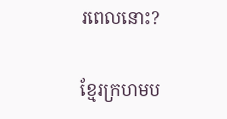រពេលនោះ?

ខ្មែរក្រហមប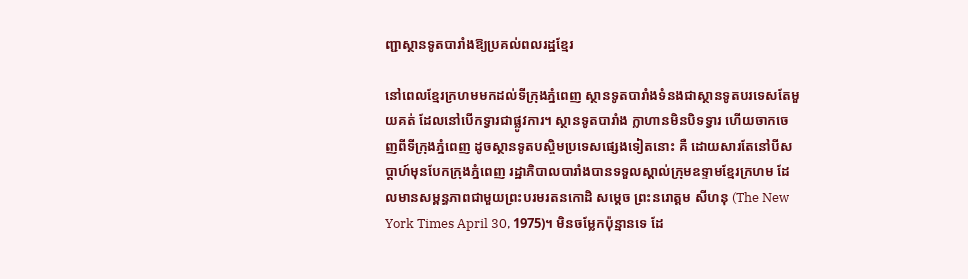ញ្ជាស្ថានទូតបារាំងឱ្យប្រគល់ពលរដ្ឋខ្មែរ

នៅពេលខ្មែរក្រហមមកដល់ទីក្រុងភ្នំពេញ ស្ថានទូតបារាំងទំនងជាស្ថានទូតបរទេសតែមួយគត់ ដែលនៅបើកទ្វារជាផ្លូវការ។ ស្ថានទូតបារាំង ក្លាហានមិនបិទទ្វារ ហើយចាកចេញពីទីក្រុងភ្នំពេញ ដូចស្ថានទូតបស្ចិមប្រទេសផ្សេងទៀតនោះ គឺ ដោយសារតែនៅបីសប្ដាហ៍មុនបែកក្រុងភ្នំពេញ រដ្ឋាភិបាលបារាំងបានទទួលស្គាល់ក្រុមឧទ្ទាមខ្មែរក្រហម ដែលមានសម្ពន្ធភាពជាមួយព្រះបរមរតនកោដិ សម្ដេច ព្រះនរោត្ដម សីហនុ (The New York Times April 30, 1975)។ មិនចម្លែកប៉ុន្មានទេ ដែ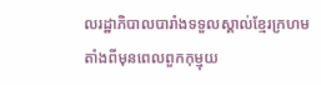លរដ្ឋាភិបាលបារាំងទទួលស្គាល់ខ្មែរក្រហម តាំងពីមុនពេលពួកកុម្មុយ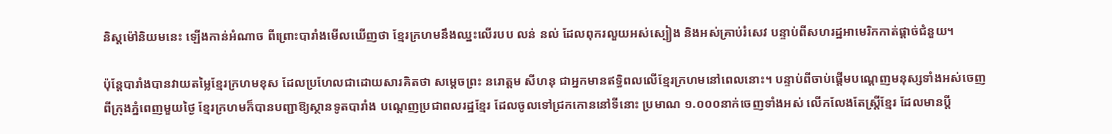និស្តម៉ៅនិយមនេះ ឡើងកាន់អំណាច ពីព្រោះបារាំងមើលឃើញថា ខ្មែរក្រហមនឹងឈ្នះលើរបប លន់ នល់ ដែលពុករលួយអស់ស្បៀង និងអស់គ្រាប់រំសេវ បន្ទាប់ពីសហរដ្ឋអាមេរិកកាត់ផ្ដាច់ជំនួយ។

ប៉ុន្តែបារាំងបានវាយតម្លៃខ្មែរក្រហមខុស ដែលប្រហែលជាដោយសារគិតថា សម្ដេចព្រះ នរោត្ដម សីហនុ ជាអ្នកមានឥទ្ធិពលលើខ្មែរក្រហមនៅពេលនោះ។ បន្ទាប់ពីចាប់ផ្ដើមបណ្ដេញមនុស្សទាំងអស់ចេញពីក្រុងភ្នំពេញមួយថ្ងៃ ខ្មែរក្រហមក៏បានបញ្ជាឱ្យស្ថានទូតបារាំង បណ្ដេញប្រជាពលរដ្ឋខ្មែរ ដែលចូលទៅជ្រកកោននៅទីនោះ ប្រមាណ ១.០០០នាក់ចេញទាំងអស់ លើកលែងតែស្ត្រីខ្មែរ ដែលមានប្ដី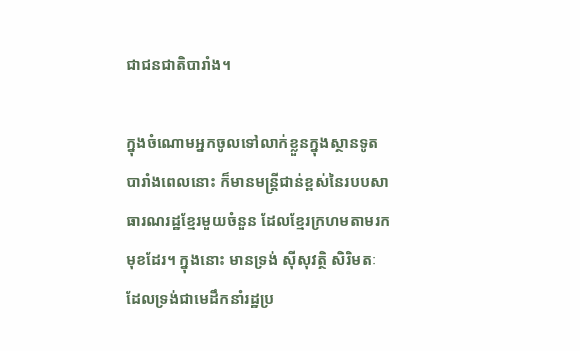ជាជនជាតិបារាំង។

ក្នុងចំណោមអ្នកចូលទៅលាក់ខ្លួនក្នុងស្ថានទូតបារាំងពេលនោះ ក៏មានមន្ត្រីជាន់ខ្ពស់នៃរបបសាធារណរដ្ឋខ្មែរមួយចំនួន ដែលខ្មែរក្រហមតាមរកមុខដែរ។ ក្នុងនោះ មានទ្រង់ ស៊ីសុវត្ថិ សិរិមតៈ ដែលទ្រង់ជាមេដឹកនាំរដ្ឋប្រ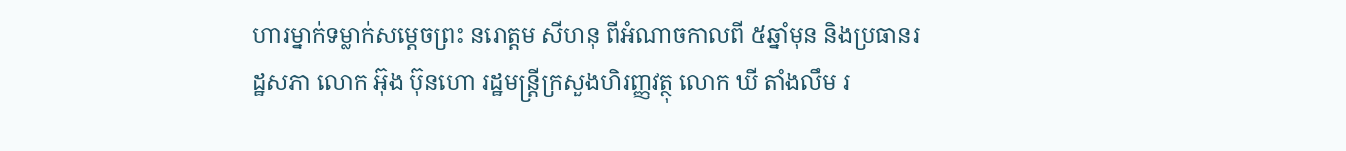ហារម្នាក់ទម្លាក់សម្ដេចព្រះ នរោត្ដម សីហនុ ពីអំណាចកាលពី ៥ឆ្នាំមុន និងប្រធានរដ្ឋសភា លោក អ៊ុង ប៊ុនហោ រដ្ឋមន្ត្រីក្រសួងហិរញ្ញវត្ថុ លោក ឃី តាំងលឹម រ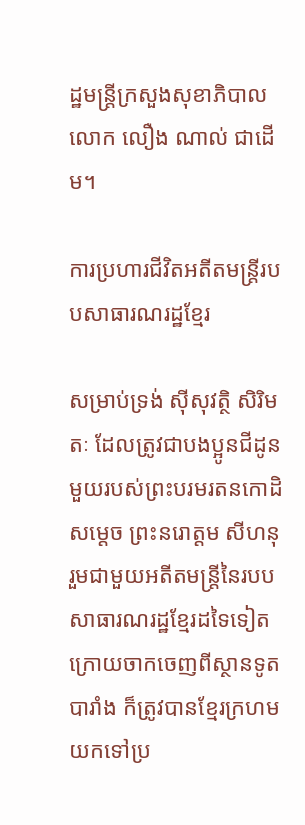ដ្ឋមន្ត្រីក្រសួងសុខាភិបាល លោក លឿង ណាល់ ជាដើម។

ការប្រហារជីវិតអតីតមន្ត្រីរបបសាធារណរដ្ឋខ្មែរ

សម្រាប់ទ្រង់ ស៊ីសុវត្ថិ សិរិមតៈ ដែលត្រូវជាបងប្អូនជីដូនមួយរបស់ព្រះបរមរតនកោដិ សម្ដេច ព្រះនរោត្ដម សីហនុ រួមជាមួយអតីតមន្ត្រីនៃរបបសាធារណរដ្ឋខ្មែរដទៃទៀត ក្រោយចាកចេញពីស្ថានទូតបារាំង ក៏ត្រូវបានខ្មែរក្រហមយកទៅប្រ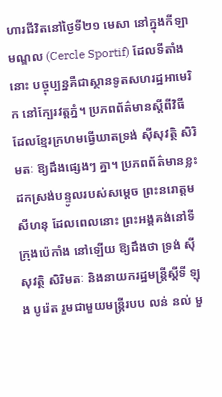ហារជីវិតនៅថ្ងៃទី២១ មេសា នៅក្នុងកីឡាមណ្ឌល (Cercle Sportif) ដែលទីតាំងនោះ បច្ចុប្បន្នគឺជាស្ថានទូតសហរដ្ឋអាមេរិក នៅក្បែរវត្តភ្នំ។ ប្រភពព័ត៌មានស្ដីពីវិធីដែលខ្មែរក្រហមធ្វើឃាតទ្រង់ ស៊ីសុវត្ថិ សិរិមតៈ ឱ្យដឹងផ្សេងៗ គ្នា។ ប្រភពព័ត៌មានខ្លះដកស្រង់បន្ទូលរបស់សម្ដេច ព្រះនរោត្ដម សីហនុ ដែលពេលនោះ ព្រះអង្គគង់នៅទីក្រុងប៉េកាំង នៅឡើយ ឱ្យដឹងថា ទ្រង់ ស៊ីសុវត្ថិ សិរិមតៈ និងនាយករដ្ឋមន្ត្រីស្ដីទី ឡុង បូរ៉េត រួមជាមួយមន្ត្រីរបប លន់ នល់ មួ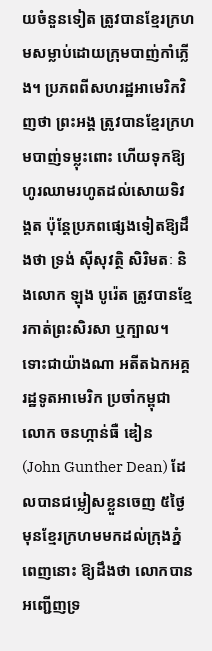យចំនួនទៀត ត្រូវបានខ្មែរក្រហមសម្លាប់ដោយក្រុមបាញ់កាំភ្លើង។ ប្រភពពីសហរដ្ឋអាមេរិកវិញថា ព្រះអង្គ ត្រូវបានខ្មែរក្រហមបាញ់ទម្លុះពោះ ហើយទុកឱ្យហូរឈាមរហូតដល់សោយទិវង្គត ប៉ុន្តែប្រភពផ្សេងទៀតឱ្យដឹងថា ទ្រង់ ស៊ីសុវត្ថិ សិរិមតៈ និងលោក ឡុង បូរ៉េត ត្រូវបានខ្មែរកាត់ព្រះសិរសា ឬក្បាល។ ទោះជាយ៉ាងណា អតីតឯកអគ្គរដ្ឋទូតអាមេរិក ប្រចាំកម្ពុជា លោក ចនហ្កាន់ធឺ ឌៀន (John Gunther Dean) ដែលបានជម្លៀសខ្លួនចេញ ៥ថ្ងៃមុនខ្មែរក្រហមមកដល់ក្រុងភ្នំពេញនោះ ឱ្យដឹងថា លោកបានអញ្ជើញទ្រ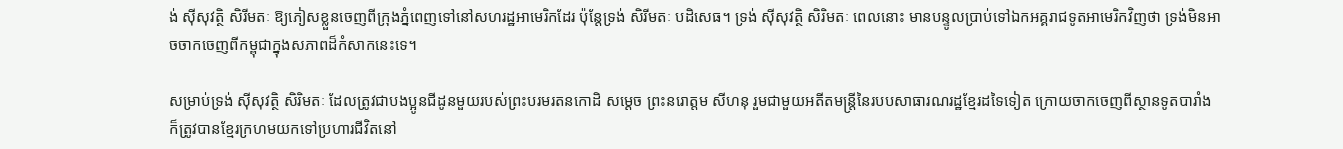ង់ ស៊ីសុវត្ថិ សិរីមតៈ ឱ្យភៀសខ្លួនចេញពីក្រុងភ្នំពេញទៅនៅសហរដ្ឋអាមេរិកដែរ ប៉ុន្តែទ្រង់ សិរីមតៈ បដិសេធ។ ទ្រង់ ស៊ីសុវត្ថិ សិរិមតៈ ពេលនោះ មានបន្ទូលប្រាប់ទៅឯកអគ្គរាជទូតអាមេរិកវិញថា ទ្រង់មិនអាចចាកចេញពីកម្ពុជាក្នុងសភាពដ៏កំសាកនេះទេ។

សម្រាប់ទ្រង់ ស៊ីសុវត្ថិ សិរិមតៈ ដែលត្រូវជាបងប្អូនជីដូនមួយរបស់ព្រះបរមរតនកោដិ សម្ដេច ព្រះនរោត្ដម សីហនុ រួមជាមួយអតីតមន្ត្រីនៃរបបសាធារណរដ្ឋខ្មែរដទៃទៀត ក្រោយចាកចេញពីស្ថានទូតបារាំង ក៏ត្រូវបានខ្មែរក្រហមយកទៅប្រហារជីវិតនៅ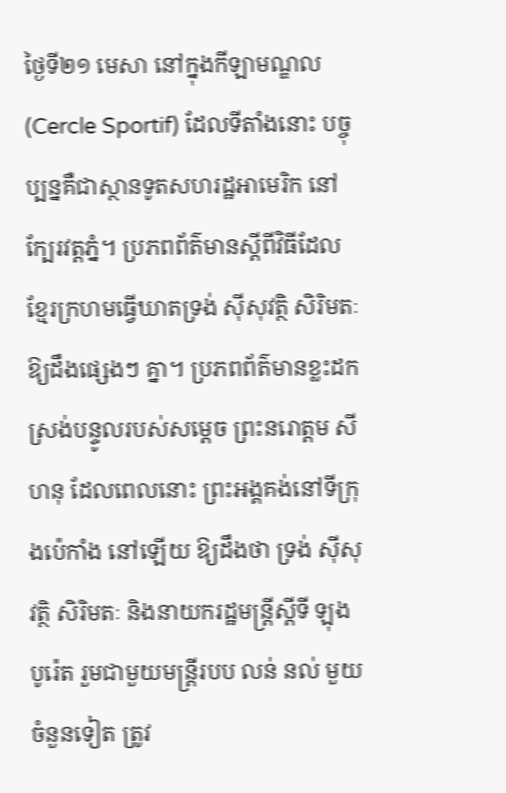ថ្ងៃទី២១ មេសា នៅក្នុងកីឡាមណ្ឌល (Cercle Sportif) ដែលទីតាំងនោះ បច្ចុប្បន្នគឺជាស្ថានទូតសហរដ្ឋអាមេរិក នៅក្បែរវត្តភ្នំ។ ប្រភពព័ត៌មានស្ដីពីវិធីដែលខ្មែរក្រហមធ្វើឃាតទ្រង់ ស៊ីសុវត្ថិ សិរិមតៈ ឱ្យដឹងផ្សេងៗ គ្នា។ ប្រភពព័ត៌មានខ្លះដកស្រង់បន្ទូលរបស់សម្ដេច ព្រះនរោត្ដម សីហនុ ដែលពេលនោះ ព្រះអង្គគង់នៅទីក្រុងប៉េកាំង នៅឡើយ ឱ្យដឹងថា ទ្រង់ ស៊ីសុវត្ថិ សិរិមតៈ និងនាយករដ្ឋមន្ត្រីស្ដីទី ឡុង បូរ៉េត រួមជាមួយមន្ត្រីរបប លន់ នល់ មួយចំនួនទៀត ត្រូវ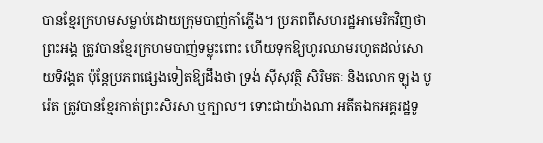បានខ្មែរក្រហមសម្លាប់ដោយក្រុមបាញ់កាំភ្លើង។ ប្រភពពីសហរដ្ឋអាមេរិកវិញថា ព្រះអង្គ ត្រូវបានខ្មែរក្រហមបាញ់ទម្លុះពោះ ហើយទុកឱ្យហូរឈាមរហូតដល់សោយទិវង្គត ប៉ុន្តែប្រភពផ្សេងទៀតឱ្យដឹងថា ទ្រង់ ស៊ីសុវត្ថិ សិរិមតៈ និងលោក ឡុង បូរ៉េត ត្រូវបានខ្មែរកាត់ព្រះសិរសា ឬក្បាល។ ទោះជាយ៉ាងណា អតីតឯកអគ្គរដ្ឋទូ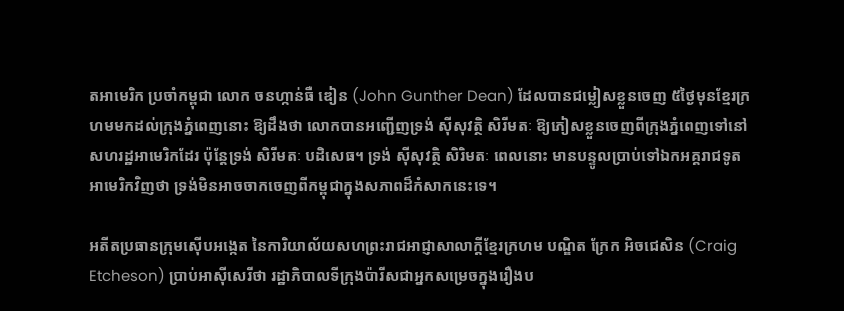តអាមេរិក ប្រចាំកម្ពុជា លោក ចនហ្កាន់ធឺ ឌៀន (John Gunther Dean) ដែលបានជម្លៀសខ្លួនចេញ ៥ថ្ងៃមុនខ្មែរក្រហមមកដល់ក្រុងភ្នំពេញនោះ ឱ្យដឹងថា លោកបានអញ្ជើញទ្រង់ ស៊ីសុវត្ថិ សិរីមតៈ ឱ្យភៀសខ្លួនចេញពីក្រុងភ្នំពេញទៅនៅសហរដ្ឋអាមេរិកដែរ ប៉ុន្តែទ្រង់ សិរីមតៈ បដិសេធ។ ទ្រង់ ស៊ីសុវត្ថិ សិរិមតៈ ពេលនោះ មានបន្ទូលប្រាប់ទៅឯកអគ្គរាជទូតអាមេរិកវិញថា ទ្រង់មិនអាចចាកចេញពីកម្ពុជាក្នុងសភាពដ៏កំសាកនេះទេ។

អតីតប្រធានក្រុមស៊ើបអង្កេត នៃការិយាល័យសហព្រះរាជអាជ្ញាសាលាក្តីខ្មែរក្រហម បណ្ឌិត ក្រែក អិចជេសិន (Craig Etcheson) ប្រាប់អាស៊ីសេរីថា រដ្ឋាភិបាលទីក្រុងប៉ារីសជាអ្នកសម្រេចក្នុងរឿងប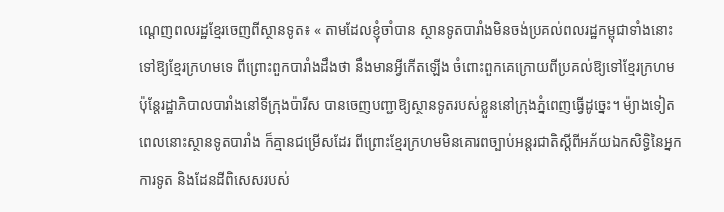ណ្ដេញពលរដ្ឋខ្មែរចេញពីស្ថានទូត៖ « តាមដែលខ្ញុំចាំបាន ស្ថានទូតបារាំងមិនចង់ប្រគល់ពលរដ្ឋកម្ពុជាទាំងនោះទៅឱ្យខ្មែរក្រហមទេ ពីព្រោះពួកបារាំងដឹងថា នឹងមានអ្វីកើតឡើង ចំពោះពួកគេក្រោយពីប្រគល់ឱ្យទៅខ្មែរក្រហម ប៉ុន្តែរដ្ឋាភិបាលបារាំងនៅទីក្រុងប៉ារីស បានចេញបញ្ជាឱ្យស្ថានទូតរបស់ខ្លួននៅក្រុងភ្នំពេញធ្វើដូច្នេះ។ ម៉្យាងទៀត ពេលនោះស្ថានទូតបារាំង ក៏គ្មានជម្រើសដែរ ពីព្រោះខ្មែរក្រហមមិនគោរពច្បាប់អន្តរជាតិស្ដីពីអភ័យឯកសិទ្ធិនៃអ្នកការទូត និងដែនដីពិសេសរបស់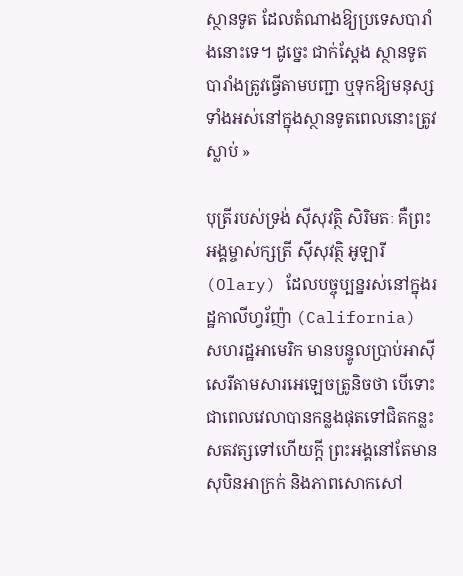ស្ថានទូត ដែលតំណាងឱ្យប្រទេសបារាំងនោះទេ។ ដូច្នេះ ជាក់ស្ដែង ស្ថានទូតបារាំងត្រូវធ្វើតាមបញ្ជា ឬទុកឱ្យមនុស្សទាំងអស់នៅក្នុងស្ថានទូតពេលនោះត្រូវស្លាប់ »

បុត្រីរបស់ទ្រង់ ស៊ីសុវត្ថិ សិរិមតៈ គឺព្រះអង្គម្ចាស់ក្សត្រី ស៊ីសុវត្ថិ អូឡារី (Olary) ដែលបច្ចុប្បន្នរស់នៅក្នុងរដ្ឋកាលីហ្វរ័ញ៉ា (California) សហរដ្ឋអាមេរិក មានបន្ទូលប្រាប់អាស៊ីសេរីតាមសារអេឡេចត្រូនិចថា បើទោះជាពេលវេលាបានកន្លងផុតទៅជិតកន្លះសតវត្សទៅហើយក្ដី ព្រះអង្គនៅតែមានសុបិនអាក្រក់ និងភាពសោកសៅ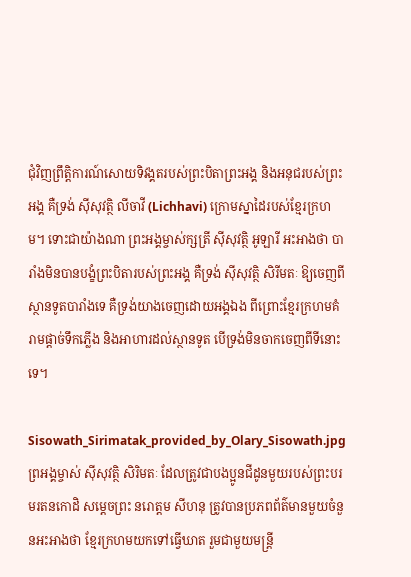ជុំវិញព្រឹត្តិការណ៍សោយទិវង្គតរបស់ព្រះបិតាព្រះអង្គ និងអនុជរបស់ព្រះអង្គ គឺទ្រង់ ស៊ីសុវត្ថិ លីចាវី (Lichhavi) ក្រោមស្នាដៃរបស់ខ្មែរក្រហម។ ទោះជាយ៉ាងណា ព្រះអង្គម្ចាស់ក្សត្រី ស៊ីសុវត្ថិ អូឡារី អះអាងថា បារាំងមិនបានបង្ខំព្រះបិតារបស់ព្រះអង្គ គឺទ្រង់ ស៊ីសុវត្ថិ សិរីមតៈ ឱ្យចេញពីស្ថានទូតបារាំងទេ គឺទ្រង់យាងចេញដោយអង្គឯង ពីព្រោះខ្មែរក្រហមគំរាមផ្ដាច់ទឹកភ្លើង និងអាហារដល់ស្ថានទូត បើទ្រង់មិនចាកចេញពីទីនោះទេ។

Sisowath_Sirimatak_provided_by_Olary_Sisowath.jpg
ព្រអង្គម្ចាស់ ស៊ីសុវត្ថិ សិរិមតៈ ដែលត្រូវជាបងប្អូនជីដូនមួយរបស់ព្រះបរមរតនកោដិ សម្ដេចព្រះ នរោត្ដម សីហនុ ត្រូវបានប្រភពព័ត៌មានមួយចំនួនអះអាងថា ខ្មែរក្រហមយកទៅធ្វើឃាត រួមជាមួយមន្ត្រី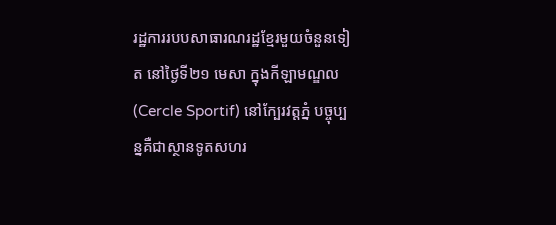រដ្ឋការរបបសាធារណរដ្ឋខ្មែរមួយចំនួនទៀត នៅថ្ងៃទី២១ មេសា ក្នុងកីឡាមណ្ឌល (Cercle Sportif) នៅក្បែរវត្តភ្នំ បច្ចុប្បន្នគឺជាស្ថានទូតសហរ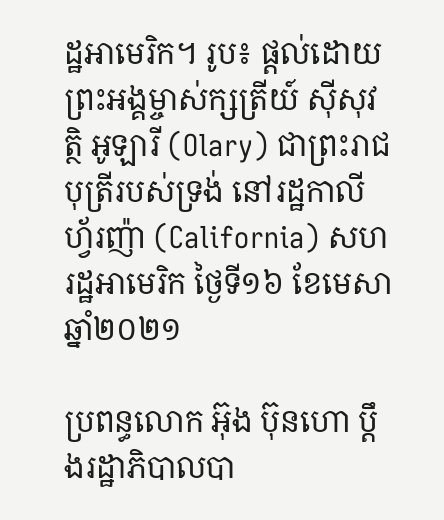ដ្ឋអាមេរិក។ រូប៖ ផ្ដល់ដោយព្រះអង្គម្ចាស់ក្សត្រីយ៍ ស៊ីសុវត្ថិ អូឡារី (Olary) ជាព្រះរាជបុត្រីរបស់ទ្រង់ នៅរដ្ឋកាលីហ្វ័រញ៉ា (California) សហរដ្ឋអាមេរិក ថ្ងៃទី១៦ ខែមេសា ឆ្នាំ២០២១

ប្រពន្ធលោក អ៊ុង ប៊ុនហោ ប្ដឹងរដ្ឋាភិបាលបា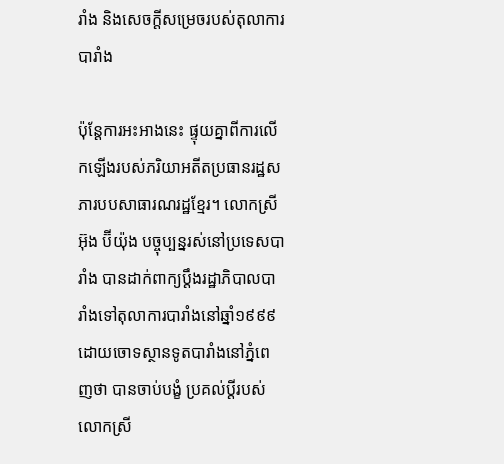រាំង និងសេចក្ដីសម្រេចរបស់តុលាការបារាំង

ប៉ុន្តែការអះអាងនេះ ផ្ទុយគ្នាពីការលើកឡើងរបស់ភរិយាអតីតប្រធានរដ្ឋសភារបបសាធារណរដ្ឋខ្មែរ។ លោកស្រី អ៊ុង ប៊ីយ៉ុង បច្ចុប្បន្នរស់នៅប្រទេសបារាំង បានដាក់ពាក្យប្ដឹងរដ្ឋាភិបាលបារាំងទៅតុលាការបារាំងនៅឆ្នាំ១៩៩៩ ដោយចោទស្ថានទូតបារាំងនៅភ្នំពេញថា បានចាប់បង្ខំ ប្រគល់ប្ដីរបស់លោកស្រី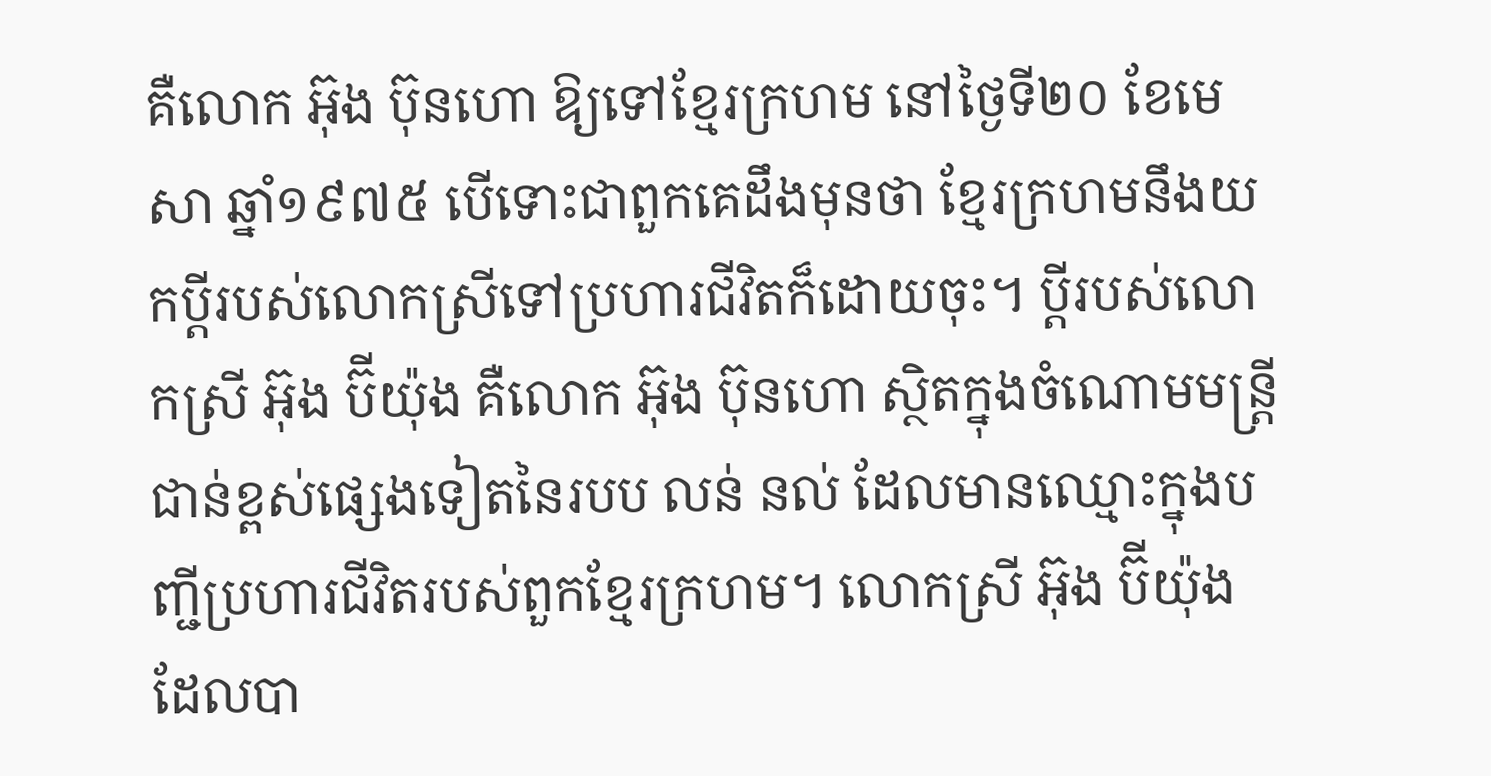គឺលោក អ៊ុង ប៊ុនហោ ឱ្យទៅខ្មែរក្រហម នៅថ្ងៃទី២០ ខែមេសា ឆ្នាំ១៩៧៥ បើទោះជាពួកគេដឹងមុនថា ខ្មែរក្រហមនឹងយកប្ដីរបស់លោកស្រីទៅប្រហារជីវិតក៏ដោយចុះ។ ប្ដីរបស់លោកស្រី អ៊ុង ប៊ីយ៉ុង គឺលោក អ៊ុង ប៊ុនហោ ស្ថិតក្នុងចំណោមមន្ត្រីជាន់ខ្ពស់ផ្សេងទៀតនៃរបប លន់ នល់ ដែលមានឈ្មោះក្នុងបញ្ជីប្រហារជីវិតរបស់ពួកខ្មែរក្រហម។ លោកស្រី អ៊ុង ប៊ីយ៉ុង ដែលបា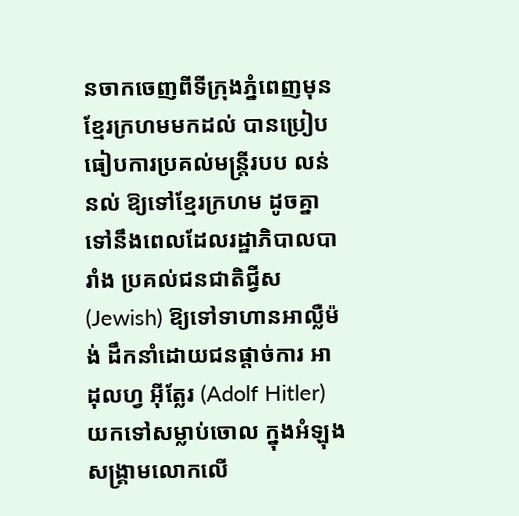នចាកចេញពីទីក្រុងភ្នំពេញមុនខ្មែរក្រហមមកដល់ បានប្រៀបធៀបការប្រគល់មន្ត្រីរបប លន់ នល់ ឱ្យទៅខ្មែរក្រហម ដូចគ្នាទៅនឹងពេលដែលរដ្ឋាភិបាលបារាំង ប្រគល់ជនជាតិជ្វីស (Jewish) ឱ្យទៅទាហានអាល្លឺម៉ង់ ដឹកនាំដោយជនផ្ដាច់ការ អាដុលហ្វ អ៊ីត្លែរ (Adolf Hitler) យកទៅសម្លាប់ចោល ក្នុងអំឡុងសង្គ្រាមលោកលើ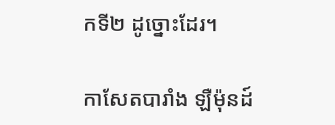កទី២ ដូច្នោះដែរ។

កាសែតបារាំង ឡឺម៉ុនដ៍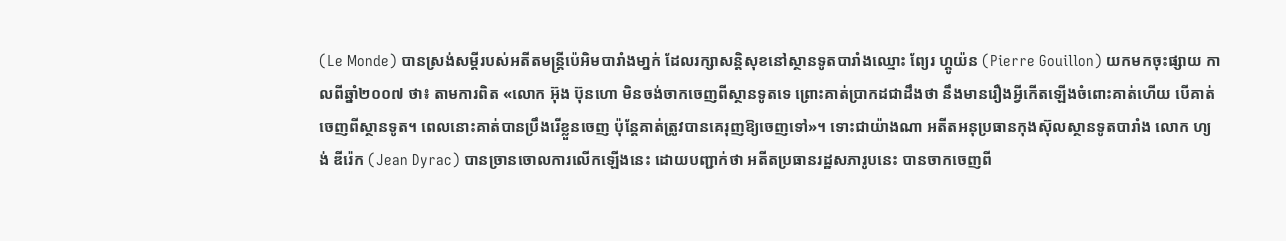(Le Monde) បានស្រង់សម្ដីរបស់អតីតមន្ត្រីប៉េអិមបារាំងមា្នក់ ដែលរក្សាសន្តិសុខនៅស្ថានទូតបារាំងឈ្មោះ ព្យែរ ហ្គូយ៉ន (Pierre Gouillon) យកមកចុះផ្សាយ កាលពីឆ្នាំ២០០៧ ថា៖ តាមការពិត «លោក អ៊ុង ប៊ុនហោ មិនចង់ចាកចេញពីស្ថានទូតទេ ព្រោះគាត់ប្រាកដជាដឹងថា នឹងមានរឿងអ្វីកើតឡើងចំពោះគាត់ហើយ បើគាត់ចេញពីស្ថានទូត។ ពេលនោះគាត់បានប្រឹងរើខ្លួនចេញ ប៉ុន្តែគាត់ត្រូវបានគេរុញឱ្យចេញទៅ»។ ទោះជាយ៉ាងណា អតីតអនុប្រធានកុងស៊ុលស្ថានទូតបារាំង លោក ហ្យង់ ឌីរ៉េក (Jean Dyrac) បានច្រានចោលការលើកឡើងនេះ ដោយបញ្ជាក់ថា អតីតប្រធានរដ្ឋសភារូបនេះ បានចាកចេញពី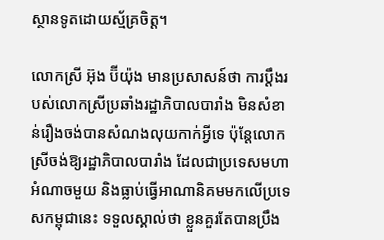ស្ថានទូតដោយស្ម័គ្រចិត្ត។

លោកស្រី អ៊ុង ប៊ីយ៉ុង មានប្រសាសន៍ថា ការប្ដឹងរបស់លោកស្រីប្រឆាំងរដ្ឋាភិបាលបារាំង មិនសំខាន់រឿងចង់បានសំណងលុយកាក់អ្វីទេ ប៉ុន្តែលោកស្រីចង់ឱ្យរដ្ឋាភិបាលបារាំង ដែលជាប្រទេសមហាអំណាចមួយ និងធ្លាប់ធ្វើអាណានិគមមកលើប្រទេសកម្ពុជានេះ ទទួលស្គាល់ថា ខ្លួនគួរតែបានប្រឹង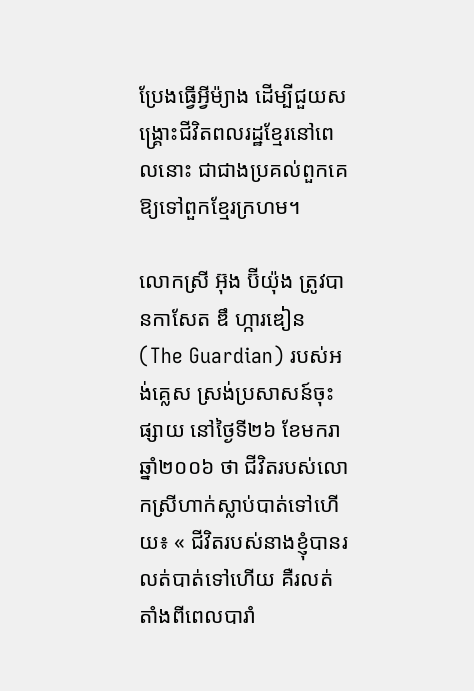ប្រែងធ្វើអ្វីម៉្យាង ដើម្បីជួយសង្គ្រោះជីវិតពលរដ្ឋខ្មែរនៅពេលនោះ ជាជាងប្រគល់ពួកគេឱ្យទៅពួកខ្មែរក្រហម។

លោកស្រី អ៊ុង ប៊ីយ៉ុង ត្រូវបានកាសែត ឌឹ ហ្ការឌៀន (The Guardian) របស់អង់គ្លេស ស្រង់ប្រសាសន៍ចុះផ្សាយ នៅថ្ងៃទី២៦ ខែមករា ឆ្នាំ២០០៦ ថា ជីវិតរបស់លោកស្រីហាក់ស្លាប់បាត់ទៅហើយ៖ « ជីវិតរបស់នាងខ្ញុំបានរលត់បាត់ទៅហើយ គឺរលត់តាំងពីពេលបារាំ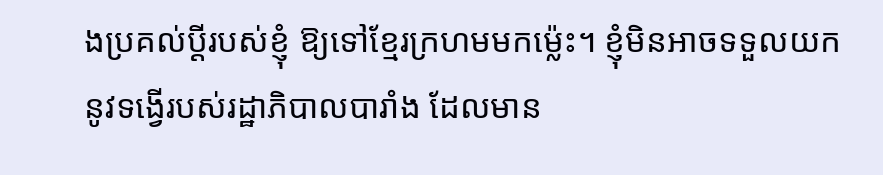ងប្រគល់ប្ដីរបស់ខ្ញុំ ឱ្យទៅខ្មែរក្រហមមកម្ល៉េះ។ ខ្ញុំមិនអាចទទួលយកនូវទង្វើរបស់រដ្ឋាភិបាលបារាំង ដែលមាន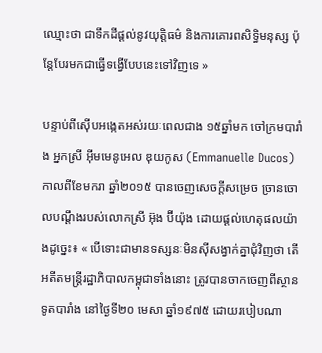ឈ្មោះថា ជាទឹកដីផ្ដល់នូវយុត្តិធម៌ និងការគោរពសិទ្ធិមនុស្ស ប៉ុន្តែបែរមកជាធ្វើទង្វើបែបនេះទៅវិញទេ »

បន្ទាប់ពីស៊ើបអង្កេតអស់រយៈពេលជាង ១៥ឆ្នាំមក ចៅក្រមបារាំង អ្នកស្រី អ៊ីមមេនូអេល ឌុយកូស (Emmanuelle Ducos) កាលពីខែមករា ឆ្នាំ២០១៥ បានចេញសេចក្ដីសម្រេច ច្រានចោលបណ្ដឹងរបស់លោកស្រី អ៊ុង ប៊ីយ៉ុង ដោយផ្ដល់ហេតុផលយ៉ាងដូច្នេះ៖ « បើទោះជាមានទស្សនៈមិនស៊ីសង្វាក់គ្នាជុំវិញថា តើអតីតមន្ត្រីរដ្ឋាភិបាលកម្ពុជាទាំងនោះ ត្រូវបានចាកចេញពីស្ថានទូតបារាំង នៅថ្ងៃទី២០ មេសា ឆ្នាំ១៩៧៥ ដោយរបៀបណា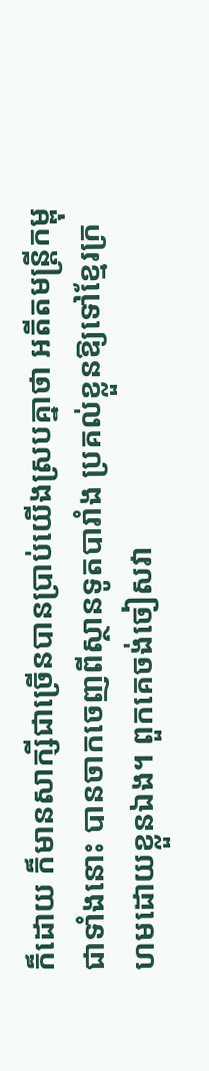ក៏ដោយ ក៏មានសាក្សីជាច្រើនបានប្រាប់យើងស្របគ្នាថា អតីតមន្រ្តីកម្ពុជាទាំងនោះ បានចាកចេញពីស្ថានទូតបារាំង ប្រគល់ខ្លួនឱ្យទៅខ្មែរក្រហមដោយខ្លួនឯង។ ពួកគេចង់ចៀសវា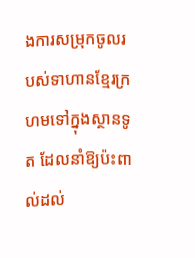ងការសម្រុកចូលរបស់ទាហានខ្មែរក្រហមទៅក្នុងស្ថានទូត ដែលនាំឱ្យប៉ះពាល់ដល់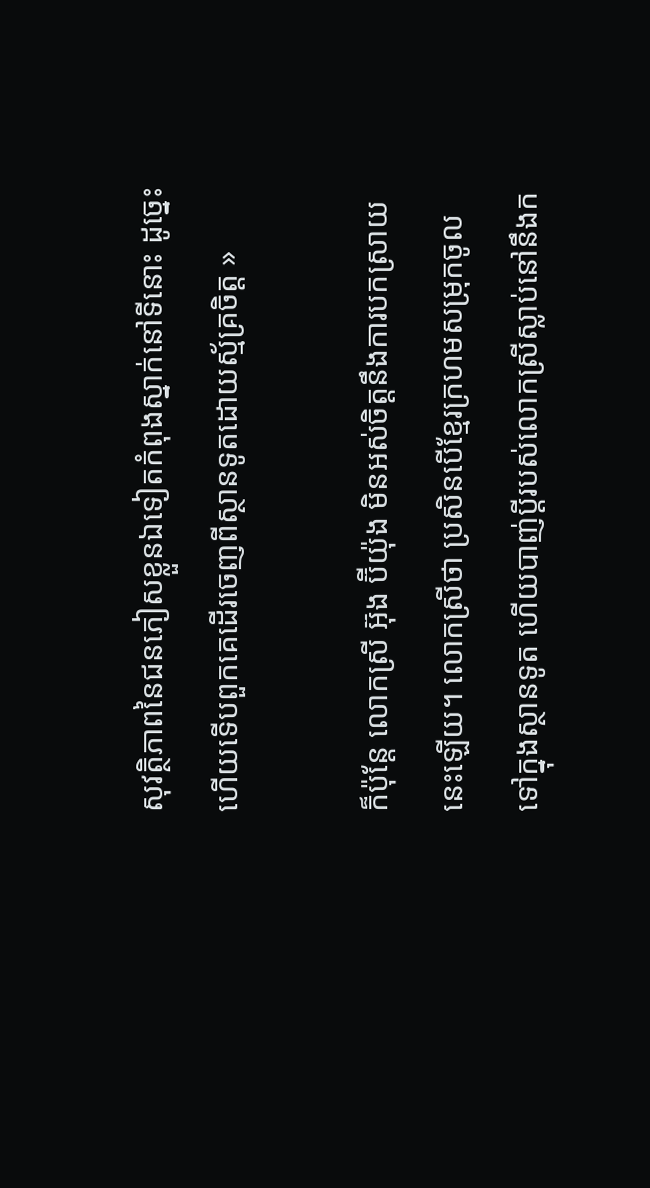សុវត្ថិភាពនៃជនភៀសខ្លួនឯទៀតកំពុងស្នាក់នៅទីនោះ ដូច្នេះហើយទើបពួកគេដើរចេញពីស្ថានទូតដោយស្ម័គ្រចិត្ត »

ក៏ប៉ុន្តែ លោកស្រី អ៊ុង ប៊ីយ៉ុង មិនអស់ចិត្តនឹងការបកស្រាយនេះឡើយ។ លោកស្រីថា ប្រសិនបើខ្មែរក្រហមសម្រុកចូលទៅក្នុងស្ថានទូត ហើយបាញ់ប្ដីរបស់លោកស្រីស្លាប់នៅនឹងក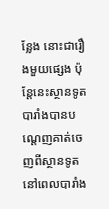ន្លែង នោះជារឿងមួយផ្សេង ប៉ុន្តែនេះស្ថានទូតបារាំងបានបណ្ដេញគាត់ចេញពីស្ថានទូត នៅពេលបារាំង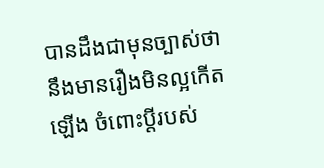បានដឹងជាមុនច្បាស់ថា នឹងមានរឿងមិនល្អកើតឡើង ចំពោះប្ដីរបស់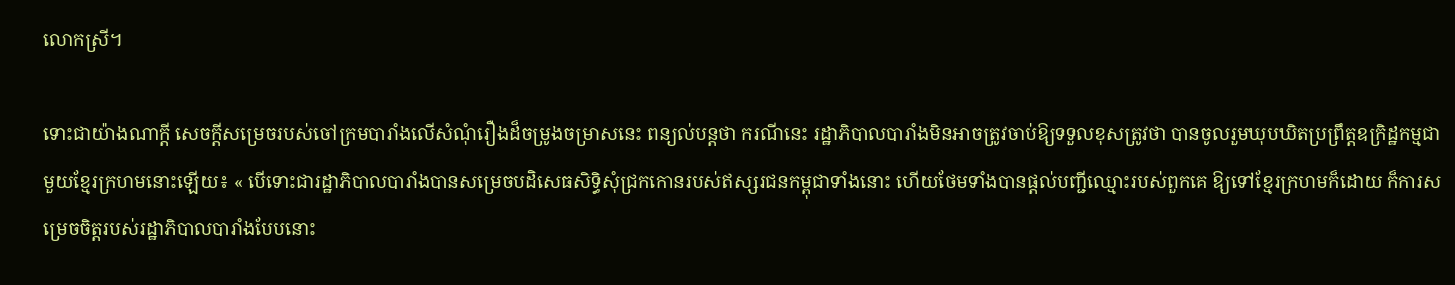លោកស្រី។

ទោះជាយ៉ាងណាក្ដី សេចក្ដីសម្រេចរបស់ចៅក្រមបារាំងលើសំណុំរឿងដ៏ចម្រូងចម្រាសនេះ ពន្យល់បន្តថា ករណីនេះ រដ្ឋាភិបាលបារាំងមិនអាចត្រូវចាប់ឱ្យទទួលខុសត្រូវថា បានចូលរួមឃុបឃិតប្រព្រឹត្តឧក្រិដ្ឋកម្មជាមួយខ្មែរក្រហមនោះឡើយ៖ « បើទោះជារដ្ឋាភិបាលបារាំងបានសម្រេចបដិសេធសិទ្ធិសុំជ្រកកោនរបស់ឥស្សរជនកម្ពុជាទាំងនោះ ហើយថែមទាំងបានផ្ដល់បញ្ជីឈ្មោះរបស់ពួកគេ ឱ្យទៅខ្មែរក្រហមក៏ដោយ ក៏ការសម្រេចចិត្តរបស់រដ្ឋាភិបាលបារាំងបែបនោះ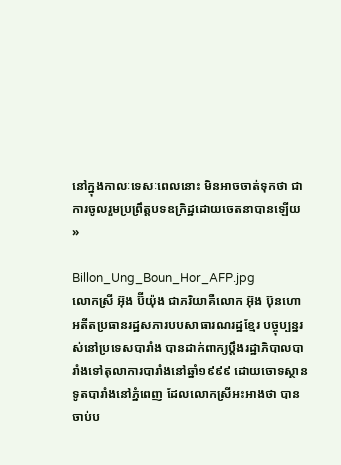នៅក្នុងកាលៈទេសៈពេលនោះ មិនអាចចាត់ទុកថា ជាការចូលរួមប្រព្រឹត្តបទឧក្រិដ្ឋដោយចេតនាបានឡើយ »

Billon_Ung_Boun_Hor_AFP.jpg
លោកស្រី អ៊ុង ប៊ីយ៉ុង ជាភរិយាគឺលោក អ៊ុង ប៊ុនហោ អតីតប្រធានរដ្ឋសភារបបសាធារណរដ្ឋខ្មែរ បច្ចុប្បន្នរស់នៅប្រទេសបារាំង បានដាក់ពាក្យប្ដឹងរដ្ឋាភិបាលបារាំងទៅតុលាការបារាំងនៅឆ្នាំ១៩៩៩ ដោយចោទស្ថានទូតបារាំងនៅភ្នំពេញ ដែលលោកស្រីអះអាងថា បានចាប់ប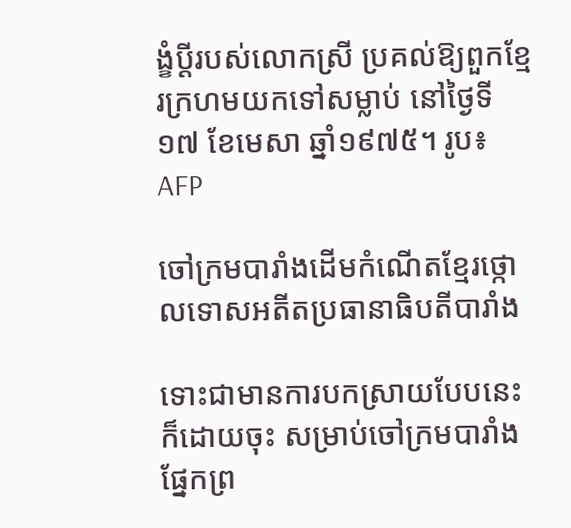ង្ខំប្ដីរបស់លោកស្រី ប្រគល់ឱ្យពួកខ្មែរក្រហមយកទៅសម្លាប់ នៅថ្ងៃទី១៧ ខែមេសា ឆ្នាំ១៩៧៥។ រូប៖ AFP

ចៅក្រមបារាំងដើមកំណើតខ្មែរថ្កោលទោសអតីតប្រធានាធិបតីបារាំង

ទោះជាមានការបកស្រាយបែបនេះក៏ដោយចុះ សម្រាប់ចៅក្រមបារាំងផ្នែកព្រ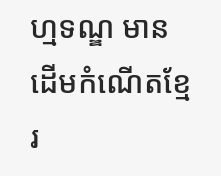ហ្មទណ្ឌ មានដើមកំណើតខ្មែរ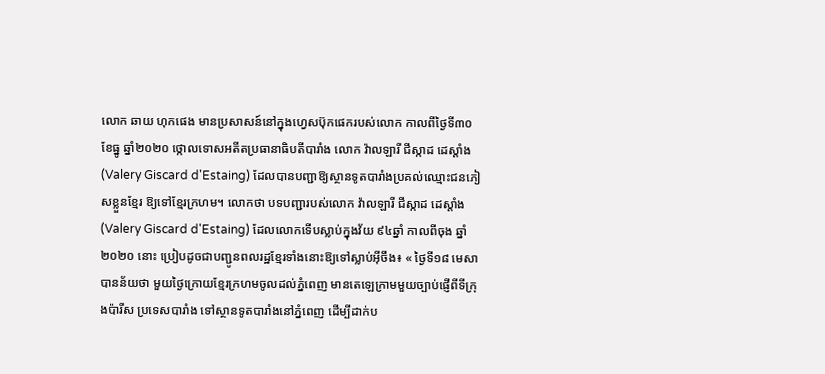លោក ឆាយ ហុកផេង មានប្រសាសន៍នៅក្នុងហ្វេសប៊ុកផេករបស់លោក កាលពីថ្ងៃទី៣០ ខែធ្នូ ឆ្នាំ២០២០ ថ្កោលទោសអតីតប្រធានាធិបតីបារាំង លោក វ៉ាលឡារី ជីស្កាដ ដេស្តាំង (Valery Giscard d'Estaing) ដែលបានបញ្ជាឱ្យស្ថានទូតបារាំងប្រគល់ឈ្មោះជនភៀសខ្លួនខ្មែរ ឱ្យទៅខ្មែរក្រហម។ លោកថា បទបញ្ជារបស់លោក វ៉ាលឡារី ជីស្កាដ ដេស្តាំង (Valery Giscard d'Estaing) ដែលលោកទើបស្លាប់ក្នុងវ័យ ៩៤ឆ្នាំ កាលពីចុង ឆ្នាំ២០២០ នោះ ប្រៀបដូចជាបញ្ជូនពលរដ្ឋខ្មែរទាំងនោះឱ្យទៅស្លាប់អ៊ីចឹង៖ « ថ្ងៃទី១៨ មេសា បានន័យថា មួយថ្ងៃក្រោយខ្មែរក្រហមចូលដល់ភ្នំពេញ មានតេឡេក្រាមមួយច្បាប់ផ្ញើពីទីក្រុងប៉ារីស ប្រទេសបារាំង ទៅស្ថានទូតបារាំងនៅភ្នំពេញ ដើម្បីដាក់ប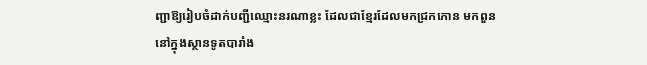ញ្ជាឱ្យរៀបចំដាក់បញ្ជីឈ្មោះនរណាខ្លះ ដែលជាខ្មែរដែលមកជ្រកកោន មកពួននៅក្នុងស្ថានទូតបារាំង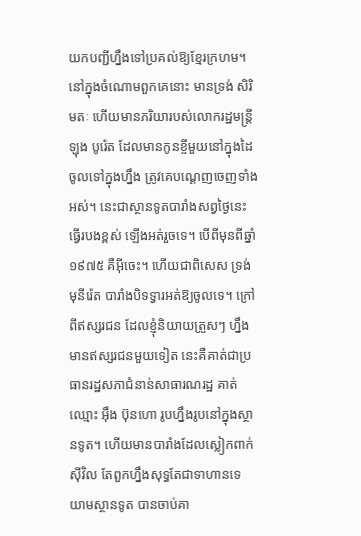យកបញ្ជីហ្នឹងទៅប្រគល់ឱ្យខ្មែរក្រហម។ នៅក្នុងចំណោមពួកគេនោះ មានទ្រង់ សិរិមតៈ ហើយមានភរិយារបស់លោករដ្ឋមន្ត្រី ឡុង បូរ៉េត ដែលមានកូនខ្ចីមួយនៅក្នុងដៃ ចូលទៅក្នុងហ្នឹង ត្រូវគេបណ្ដេញចេញទាំងអស់។ នេះជាស្ថានទូតបារាំងសព្វថ្ងៃនេះ ធ្វើរបងខ្ពស់ ឡើងអត់រួចទេ។ បើពីមុនពីឆ្នាំ១៩៧៥ គឺអ៊ីចេះ។ ហើយជាពិសេស ទ្រង់ មុនីរ៉េត បារាំងបិទទ្វារអត់ឱ្យចូលទេ។ ក្រៅពីឥស្សរជន ដែលខ្ញុំនិយាយត្រួសៗ ហ្នឹង មានឥស្សរជនមួយទៀត នេះគឺគាត់ជាប្រធានរដ្ឋសភាជំនាន់សាធារណរដ្ឋ គាត់ឈ្មោះ អ៊ឹង ប៊ុនហោ រូបហ្នឹងរូបនៅក្នុងស្ថានទូត។ ហើយមានបារាំងដែលស្លៀកពាក់ស៊ីវិល តែពួកហ្នឹងសុទ្ធតែជាទាហានទេ យាមស្ថានទូត បានចាប់គា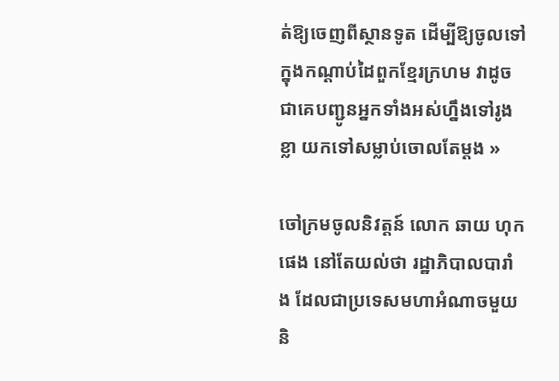ត់ឱ្យចេញពីស្ថានទូត ដើម្បីឱ្យចូលទៅក្នុងកណ្ដាប់ដៃពួកខ្មែរក្រហម វាដូចជាគេបញ្ជូនអ្នកទាំងអស់ហ្នឹងទៅរូងខ្លា យកទៅសម្លាប់ចោលតែម្ដង »

ចៅក្រមចូលនិវត្តន៍ លោក ឆាយ ហុកផេង នៅតែយល់ថា រដ្ឋាភិបាលបារាំង ដែលជាប្រទេសមហាអំណាចមួយ និ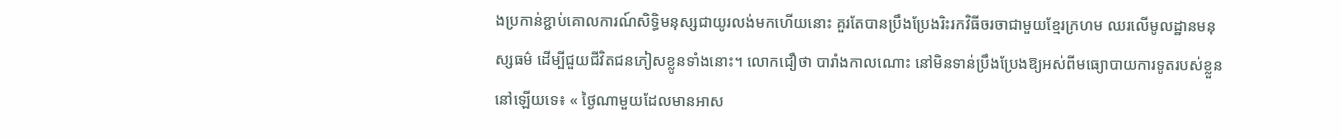ងប្រកាន់ខ្ជាប់គោលការណ៍សិទ្ធិមនុស្សជាយូរលង់មកហើយនោះ គួរតែបានប្រឹងប្រែងរិះរកវិធីចរចាជាមួយខ្មែរក្រហម ឈរលើមូលដ្ឋានមនុស្សធម៌ ដើម្បីជួយជីវិតជនភៀសខ្លូនទាំងនោះ។ លោកជឿថា បារាំងកាលណោះ នៅមិនទាន់ប្រឹងប្រែងឱ្យអស់ពីមធ្យោបាយការទូតរបស់ខ្លួននៅឡើយទេ៖ « ថ្ងៃណាមួយដែលមានអាស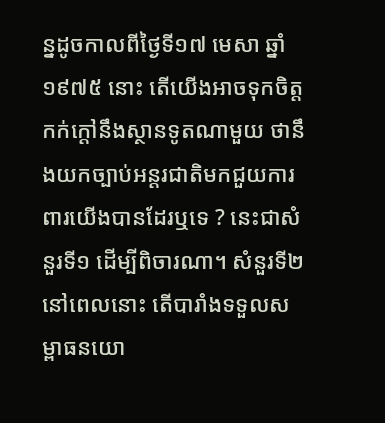ន្នដូចកាលពីថ្ងៃទី១៧ មេសា ឆ្នាំ១៩៧៥ នោះ តើយើងអាចទុកចិត្ត កក់ក្ដៅនឹងស្ថានទូតណាមួយ ថានឹងយកច្បាប់អន្តរជាតិមកជួយការពារយើងបានដែរឬទេ ? នេះជាសំនួរទី១ ដើម្បីពិចារណា។ សំនួរទី២ នៅពេលនោះ តើបារាំងទទួលសម្ពាធនយោ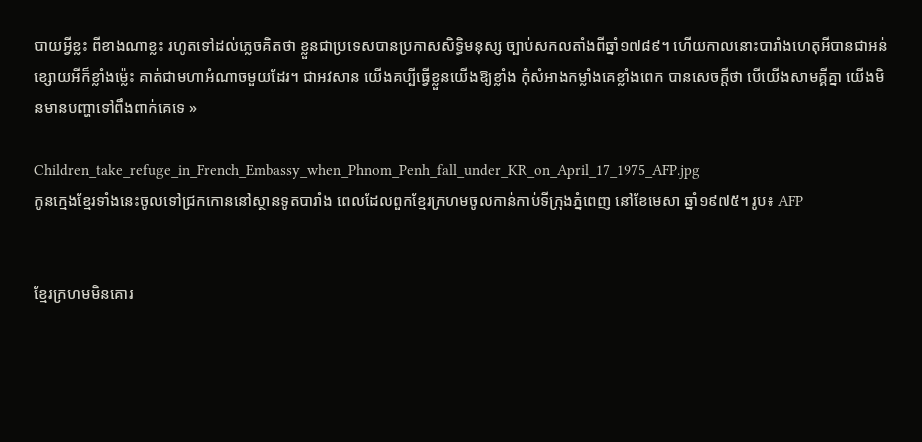បាយអ្វីខ្លះ ពីខាងណាខ្លះ រហូតទៅដល់ភ្លេចគិតថា ខ្លួនជាប្រទេសបានប្រកាសសិទ្ធិមនុស្ស ច្បាប់សកលតាំងពីឆ្នាំ១៧៨៩។ ហើយកាលនោះបារាំងហេតុអីបានជាអន់ខ្សោយអីក៏ខ្លាំងម៉្លេះ គាត់ជាមហាអំណាចមួយដែរ។ ជាអវសាន យើងគប្បីធ្វើខ្លួនយើងឱ្យខ្លាំង កុំសំអាងកម្លាំងគេខ្លាំងពេក បានសេចក្ដីថា បើយើងសាមគ្គីគ្នា យើងមិនមានបញ្ហាទៅពឹងពាក់គេទេ »

Children_take_refuge_in_French_Embassy_when_Phnom_Penh_fall_under_KR_on_April_17_1975_AFP.jpg
កូនក្មេងខ្មែរទាំងនេះចូលទៅជ្រកកោននៅស្ថានទូតបារាំង ពេលដែលពួកខ្មែរក្រហមចូលកាន់កាប់ទីក្រុងភ្នំពេញ នៅខែមេសា ឆ្នាំ១៩៧៥។ រូប៖ AFP


ខ្មែរក្រហមមិនគោរ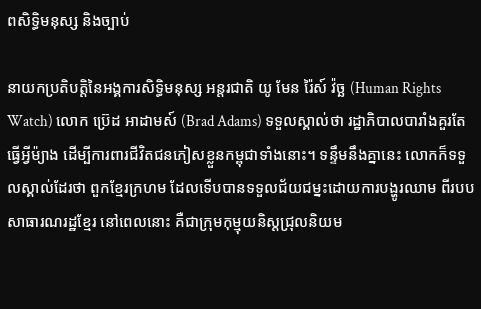ពសិទ្ធិមនុស្ស និងច្បាប់

នាយកប្រតិបត្តិនៃអង្គការសិទ្ធិមនុស្ស អន្តរជាតិ យូ មែន រ៉ៃស៍ វ៉ច្ឆ (Human Rights Watch) លោក ប្រ៊េដ អាដាមស៍ (Brad Adams) ទទួលស្គាល់ថា រដ្ឋាភិបាលបារាំងគួរតែធ្វើអ្វីម៉្យាង ដើម្បីការពារជីវិតជនភៀសខ្លួនកម្ពុជាទាំងនោះ។ ទន្ទឹមនឹងគ្នានេះ លោកក៏ទទួលស្គាល់ដែរថា ពួកខ្មែរក្រហម ដែលទើបបានទទួលជ័យជម្នះដោយការបង្ហូរឈាម ពីរបបសាធារណរដ្ឋខ្មែរ នៅពេលនោះ គឺជាក្រុមកុម្មុយនិស្តជ្រុលនិយម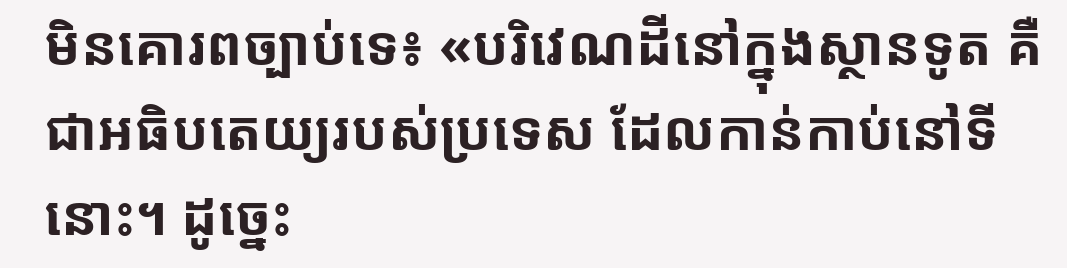មិនគោរពច្បាប់ទេ៖ «បរិវេណដីនៅក្នុងស្ថានទូត គឺជាអធិបតេយ្យរបស់ប្រទេស ដែលកាន់កាប់នៅទីនោះ។ ដូច្នេះ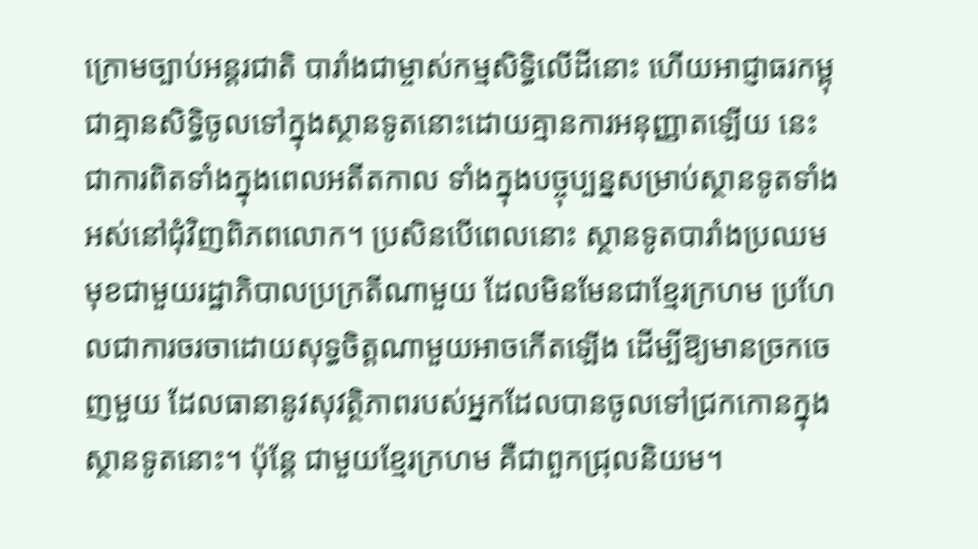ក្រោមច្បាប់អន្តរជាតិ បារាំងជាម្ចាស់កម្មសិទ្ធិលើដីនោះ ហើយអាជ្ញាធរកម្ពុជាគ្មានសិទ្ធិចូលទៅក្នុងស្ថានទូតនោះដោយគ្មានការអនុញ្ញាតឡើយ នេះជាការពិតទាំងក្នុងពេលអតីតកាល ទាំងក្នុងបច្ចុប្បន្នសម្រាប់ស្ថានទូតទាំងអស់នៅជុំវិញពិភពលោក។ ប្រសិនបើពេលនោះ ស្ថានទូតបារាំងប្រឈមមុខជាមួយរដ្ឋាភិបាលប្រក្រតីណាមួយ ដែលមិនមែនជាខ្មែរក្រហម ប្រហែលជាការចរចាដោយសុទ្ធចិត្តណាមួយអាចកើតឡើង ដើម្បីឱ្យមានច្រកចេញមួយ ដែលធានានូវសុវត្ថិភាពរបស់អ្នកដែលបានចូលទៅជ្រកកោនក្នុងស្ថានទូតនោះ។ ប៉ុន្តែ ជាមួយខ្មែរក្រហម គឺជាពួកជ្រុលនិយម។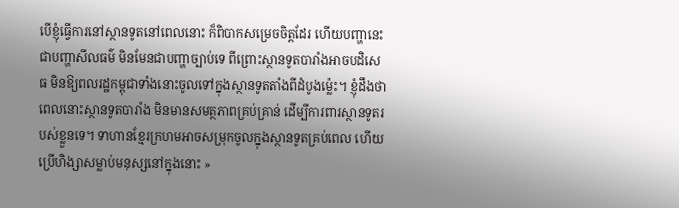បើខ្ញុំធ្វើការនៅស្ថានទូតនៅពេលនោះ ក៏ពិបាកសម្រេចចិត្តដែរ ហើយបញ្ហានេះជាបញ្ហាសីលធម៌ មិនមែនជាបញ្ហាច្បាប់ទេ ពីព្រោះស្ថានទូតបារាំងអាចបដិសេធ មិនឱ្យពលរដ្ឋកម្ពុជាទាំងនោះចូលទៅក្នុងស្ថានទូតតាំងពីដំបូងម្ល៉េះ។ ខ្ញុំដឹងថា ពេលនោះស្ថានទូតបារាំង មិនមានសមត្ថភាពគ្រប់គ្រាន់ ដើម្បីការពារស្ថានទូតរបស់ខ្លួនទេ។ ទាហានខ្មែរក្រហមអាចសម្រុកចូលក្នុងស្ថានទូតគ្រប់ពេល ហើយប្រើហិង្សាសម្លាប់មនុស្សនៅក្នុងនោះ »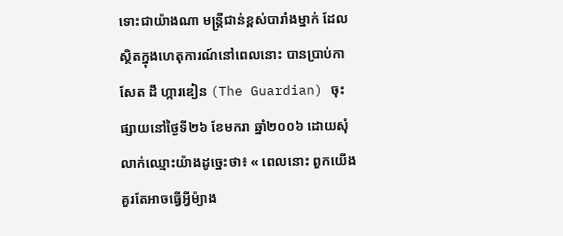ទោះជាយ៉ាងណា មន្ត្រីជាន់ខ្ពស់បារាំងម្នាក់ ដែលស្ថិតក្នុងហេតុការណ៍នៅពេលនោះ បានប្រាប់កាសែត ដឹ ហ្ការឌៀន (The Guardian) ចុះផ្សាយនៅថ្ងៃទី២៦ ខែមករា ឆ្នាំ២០០៦ ដោយសុំលាក់ឈ្មោះយ៉ាងដូច្នេះថា៖ « ពេលនោះ ពួកយើងគួរតែអាចធ្វើអ្វីម៉្យាង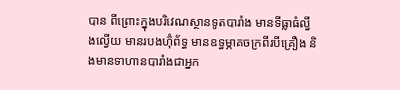បាន ពីព្រោះក្នុងបរិវេណស្ថានទូតបារាំង មានទីធ្លាធំល្វឹងល្វើយ មានរបងហ៊ុំព័ទ្ធ មានឧទ្ធម្ភាគចក្រពីរបីគ្រឿង និងមានទាហានបារាំងជាអ្នក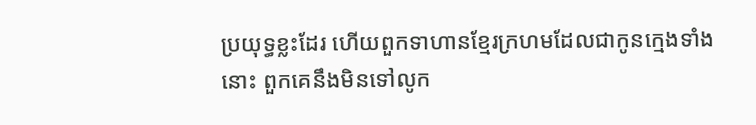ប្រយុទ្ធខ្លះដែរ ហើយពួកទាហានខ្មែរក្រហមដែលជាកូនក្មេងទាំងនោះ ពួកគេនឹងមិនទៅលូក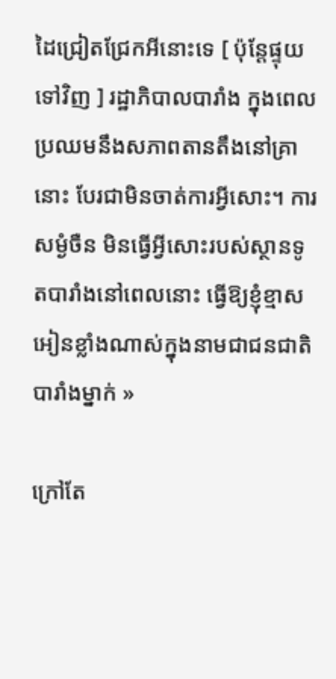ដៃជ្រៀតជ្រែកអីនោះទេ [ ប៉ុន្តែផ្ទុយទៅវិញ ] រដ្ឋាភិបាលបារាំង ក្នុងពេលប្រឈមនឹងសភាពតានតឹងនៅគ្រានោះ បែរជាមិនចាត់ការអ្វីសោះ។ ការសម្ងំចឺន មិនធ្វើអ្វីសោះរបស់ស្ថានទូតបារាំងនៅពេលនោះ ធ្វើឱ្យខ្ញុំខ្មាសអៀនខ្លាំងណាស់ក្នុងនាមជាជនជាតិបារាំងម្នាក់ »

ក្រៅតែ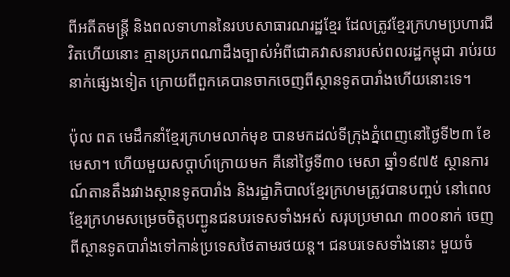ពីអតីតមន្ត្រី និងពលទាហាននៃរបបសាធារណរដ្ឋខ្មែរ ដែលត្រូវខ្មែរក្រហមប្រហារជីវិតហើយនោះ គ្មានប្រភពណាដឹងច្បាស់អំពីជោគវាសនារបស់ពលរដ្ឋកម្ពុជា រាប់រយនាក់ផ្សេងទៀត ក្រោយពីពួកគេបានចាកចេញពីស្ថានទូតបារាំងហើយនោះទេ។

ប៉ុល ពត មេដឹកនាំខ្មែរក្រហមលាក់មុខ បានមកដល់ទីក្រុងភ្នំពេញនៅថ្ងៃទី២៣ ខែមេសា។ ហើយមួយសប្ដាហ៍ក្រោយមក គឺនៅថ្ងៃទី៣០ មេសា ឆ្នាំ១៩៧៥ ស្ថានការណ៍តានតឹងរវាងស្ថានទូតបារាំង និងរដ្ឋាភិបាលខ្មែរក្រហមត្រូវបានបញ្ចប់ នៅពេលខ្មែរក្រហមសម្រេចចិត្តបញ្ជូនជនបរទេសទាំងអស់ សរុបប្រមាណ ៣០០នាក់ ចេញពីស្ថានទូតបារាំងទៅកាន់ប្រទេសថៃតាមរថយន្ត។ ជនបរទេសទាំងនោះ មួយចំ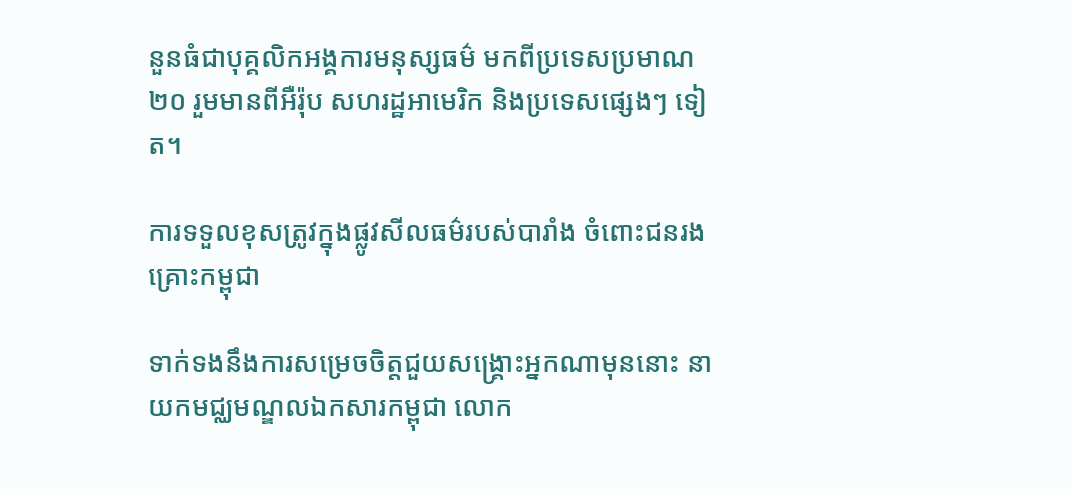នួនធំជាបុគ្គលិកអង្គការមនុស្សធម៌ មកពីប្រទេសប្រមាណ២០ រួមមានពីអឺរ៉ុប សហរដ្ឋអាមេរិក និងប្រទេសផ្សេងៗ ទៀត។

ការទទួលខុសត្រូវក្នុងផ្លូវសីលធម៌របស់បារាំង ចំពោះជនរងគ្រោះកម្ពុជា

ទាក់ទងនឹងការសម្រេចចិត្តជួយសង្គ្រោះអ្នកណាមុននោះ នាយកមជ្ឈមណ្ឌលឯកសារកម្ពុជា លោក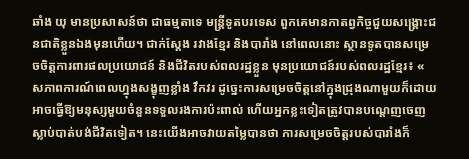ឆាំង យុ មានប្រសាសន៍ថា ជាធម្មតាទេ មន្ត្រីទូតបរទេស ពួកគេមានកាតព្វកិច្ចជួយសង្គ្រោះជនជាតិខ្លួនឯងមុនហើយ។ ជាក់ស្ដែង រវាងខ្មែរ និងបារាំង នៅពេលនោះ ស្ថានទូតបានសម្រេចចិត្តការពារផលប្រយោជន៍ និងជីវិតរបស់ពលរដ្ឋខ្លួន មុនប្រយោជន៍របស់ពលរដ្ឋខ្មែរ៖ « សភាពការណ៍ពេលហ្នុងសង្ខុញខ្លាំង វឹកវរ ដូច្នេះការសម្រេចចិត្តនៅក្នុងជ្រុងណាមួយក៏ដោយ អាចធ្វើឱ្យមនុស្សមួយចំនួនទទួលរងការប៉ះពាល់ ហើយអ្នកខ្លះទៀតត្រូវបានបណ្ដេញចេញ ស្លាប់បាត់បង់ជីវិតទៀត។ នេះយើងអាចវាយតម្លៃបានថា ការសម្រេចចិត្តរបស់បារាំងក៏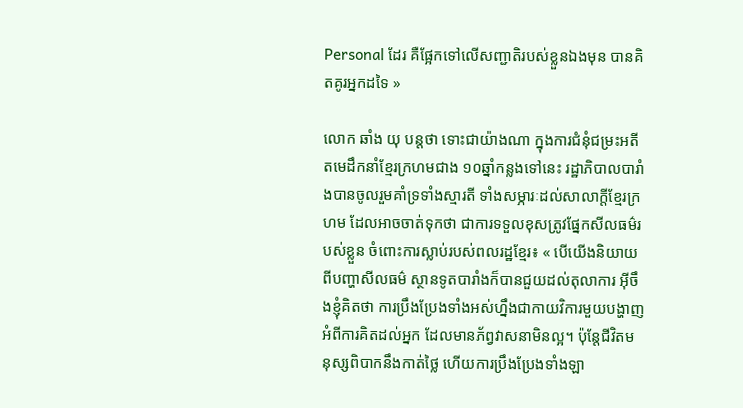Personal ដែរ គឺផ្អែកទៅលើសញ្ជាតិរបស់ខ្លួនឯងមុន បានគិតគូរអ្នកដទៃ »

លោក ឆាំង យុ បន្តថា ទោះជាយ៉ាងណា ក្នុងការជំនុំជម្រះអតីតមេដឹកនាំខ្មែរក្រហមជាង ១០ឆ្នាំកន្លងទៅនេះ រដ្ឋាភិបាលបារាំងបានចូលរួមគាំទ្រទាំងស្មារតី ទាំងសម្ភារៈដល់សាលាក្ដីខ្មែរក្រហម ដែលអាចចាត់ទុកថា ជាការទទួលខុសត្រូវផ្នែកសីលធម៌របស់ខ្លួន ចំពោះការស្លាប់របស់ពលរដ្ឋខ្មែរ៖ « បើយើងនិយាយពីបញ្ហាសីលធម៌ ស្ថានទូតបារាំងក៏បានជួយដល់តុលាការ អ៊ីចឹងខ្ញុំគិតថា ការប្រឹងប្រែងទាំងអស់ហ្នឹងជាកាយវិការមួយបង្ហាញអំពីការគិតដល់អ្នក ដែលមានភ័ព្វវាសនាមិនល្អ។ ប៉ុន្តែជីវិតមនុស្សពិបាកនឹងកាត់ថ្លៃ ហើយការប្រឹងប្រែងទាំងឡា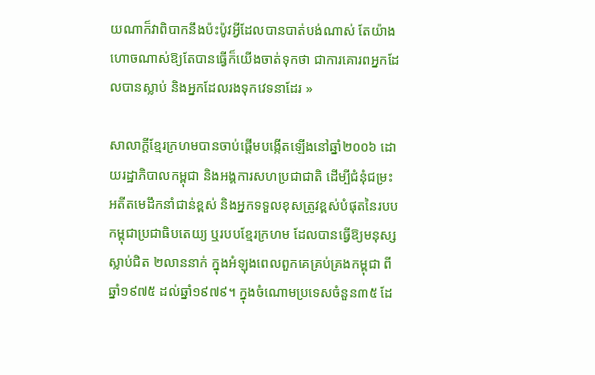យណាក៏វាពិបាកនឹងប៉ះប៉ូវអ្វីដែលបានបាត់បង់ណាស់ តែយ៉ាងហោចណាស់ឱ្យតែបានធ្វើក៏យើងចាត់ទុកថា ជាការគោរពអ្នកដែលបានស្លាប់ និងអ្នកដែលរងទុកវេទនាដែរ »

សាលាក្ដីខ្មែរក្រហមបានចាប់ផ្ដើមបង្កើតឡើងនៅឆ្នាំ២០០៦ ដោយរដ្ឋាភិបាលកម្ពុជា និងអង្គការសហប្រជាជាតិ ដើម្បីជំនុំជម្រះអតីតមេដឹកនាំជាន់ខ្ពស់ និងអ្នកទទួលខុសត្រូវខ្ពស់បំផុតនៃរបបកម្ពុជាប្រជាធិបតេយ្យ ឬរបបខ្មែរក្រហម ដែលបានធ្វើឱ្យមនុស្សស្លាប់ជិត ២លាននាក់ ក្នុងអំឡុងពេលពួកគេគ្រប់គ្រងកម្ពុជា ពីឆ្នាំ១៩៧៥ ដល់ឆ្នាំ១៩៧៩។ ក្នុងចំណោមប្រទេសចំនួន៣៥ ដែ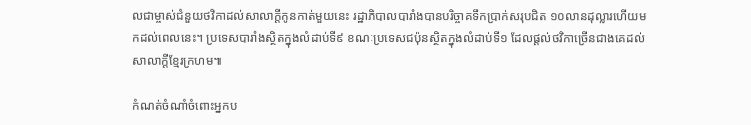លជាម្ចាស់ជំនួយថវិកាដល់សាលាក្ដីកូនកាត់មួយនេះ រដ្ឋាភិបាលបារាំងបានបរិច្ចាគទឹកប្រាក់សរុបជិត ១០លានដុល្លារហើយមកដល់ពេលនេះ។ ប្រទេសបារាំងស្ថិតក្នុងលំដាប់ទី៩ ខណៈប្រទេសជប៉ុនស្ថិតក្នុងលំដាប់ទី១ ដែលផ្ដល់ថវិកាច្រើនជាងគេដល់សាលាក្ដីខ្មែរក្រហម៕

កំណត់ចំណាំចំពោះអ្នកប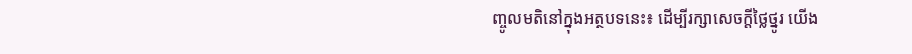ញ្ចូលមតិនៅក្នុងអត្ថបទនេះ៖ ដើម្បីរក្សាសេចក្ដីថ្លៃថ្នូរ យើង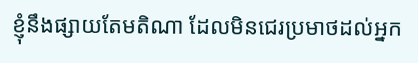ខ្ញុំនឹងផ្សាយតែមតិណា ដែលមិនជេរប្រមាថដល់អ្នក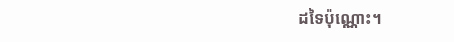ដទៃប៉ុណ្ណោះ។